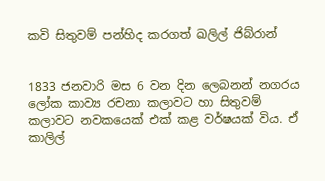කවි සිතුවම් පන්හිද කරගත් ඛලිල් ජිබ්රාන්


1833 ජනවාරි මස 6 වන දින ලෙබනන් නගරය ලෝක කාව්‍ය රචනා කලාවට හා සිතුවම් කලාවට නවකයෙක් එක් කළ වර්ෂයක් විය. ඒ කාලිල්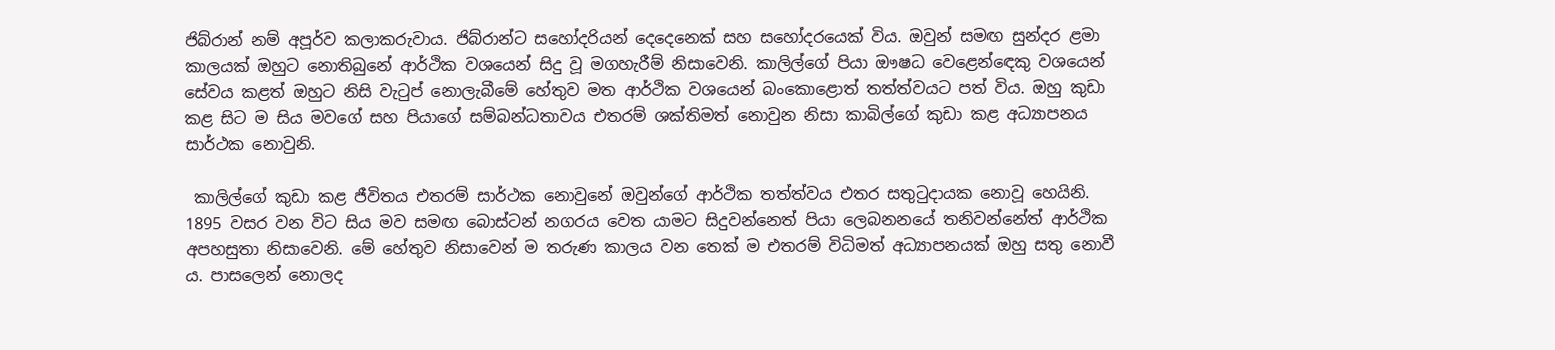ජිබ්රාන් නම් අපූර්ව කලාකරුවාය. ජිබ්රාන්ට සහෝදරියන් දෙදෙනෙක් සහ සහෝදරයෙක් විය. ඔවුන් සමඟ සුන්දර ළමා කාලයක් ඔහුට නොතිබුනේ ආර්ථික වශයෙන් සිදු වූ මගහැරීම් නිසාවෙනි. කාලිල්ගේ පියා ඖෂධ වෙළෙන්ඳෙකු වශයෙන් සේවය කළත් ඔහුට නිසි වැටුප් නොලැබීමේ හේතුව මත ආර්ථික වශයෙන් බංකොළොත් තත්ත්වයට පත් විය. ඔහු කුඩා කළ සිට ම සිය මවගේ සහ පියාගේ සම්බන්ධතාවය එතරම් ශක්තිමත් නොවුන නිසා කාබිල්ගේ කුඩා කළ අධ්‍යාපනය සාර්ථක නොවුනි.

 කාලිල්ගේ කුඩා කළ ජීවිතය එතරම් සාර්ථක නොවුනේ ඔවුන්ගේ ආර්ථික තත්ත්වය එතර සතුටුදායක නොවූ හෙයිනි. 1895 වසර වන විට සිය මව සමඟ බොස්ටන් නගරය වෙත යාමට සිදුවන්නෙත් පියා ලෙබනනයේ තනිවන්නේත් ආර්ථික අපහසුතා නිසාවෙනි. මේ හේතුව නිසාවෙන් ම තරුණ කාලය වන තෙක් ම එතරම් විධිමත් අධ්‍යාපනයක් ඔහු සතු නොවී ය. පාසලෙන් නොලද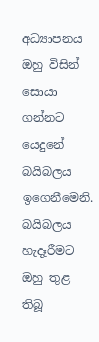අධ්‍යාපනය ඔහු විසින් සොයා ගන්නට යෙදුනේ බයිබලය ඉගෙනීමෙනි. බයිබලය හැදෑරීමට ඔහු තුළ තිබූ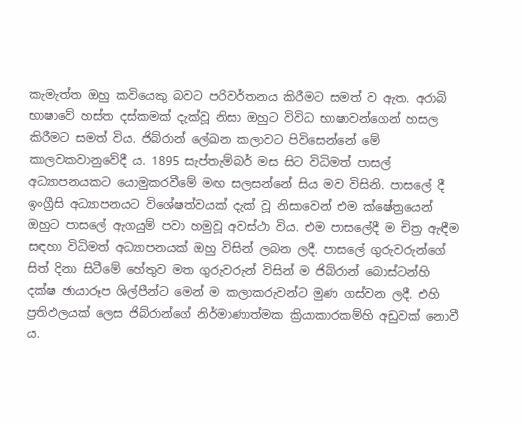කැමැත්ත ඔහු කවියෙකු බවට පරිවර්තනය කිරීමට සමත් ව ඇත. අරාබි භාෂාවේ හස්ත දස්කමක් දැක්වූ නිසා ඔහුට විවිධ භාෂාවන්ගෙන් හසල කිරීමට සමත් විය. ජිබ්රාන් ලේඛන කලාවට පිවිසෙන්නේ මේ කාලවකවානුවේදී ය. 1895 සැප්තැම්බර් මස සිට විධිමත් පාසල් අධ්‍යාපනයකට යොමුකරවීමේ මඟ සලසන්නේ සිය මව විසිනි. පාසලේ දී ඉංග්‍රීසි අධ්‍යාපනයට විශේෂත්වයක් දැක් වූ නිසාවෙන් එම ක්ෂේත්‍රයෙන් ඔහුට පාසලේ ඇගයුම් පවා හමුවූ අවස්ථා විය. එම පාසලේදී ම චිත්‍ර ඇඳීම සඳහා විධිමත් අධ්‍යාපනයක් ඔහු විසින් ලබන ලදී. පාසලේ ගුරුවරුන්ගේ සිත් දිනා සිටීමේ හේතුව මත ගුරුවරුන් විසින් ම ජිබ්රාන් බොස්ටන්හි දක්ෂ ඡායාරූප ශිල්පීන්ට මෙන් ම කලාකරුවන්ට මුණ ගස්වන ලදී. එහි ප්‍රතිඵලයක් ලෙස ජිබ්රාන්ගේ නිර්මාණාත්මක ක්‍රියාකාරකම්හි අඩුවක් නොවී ය.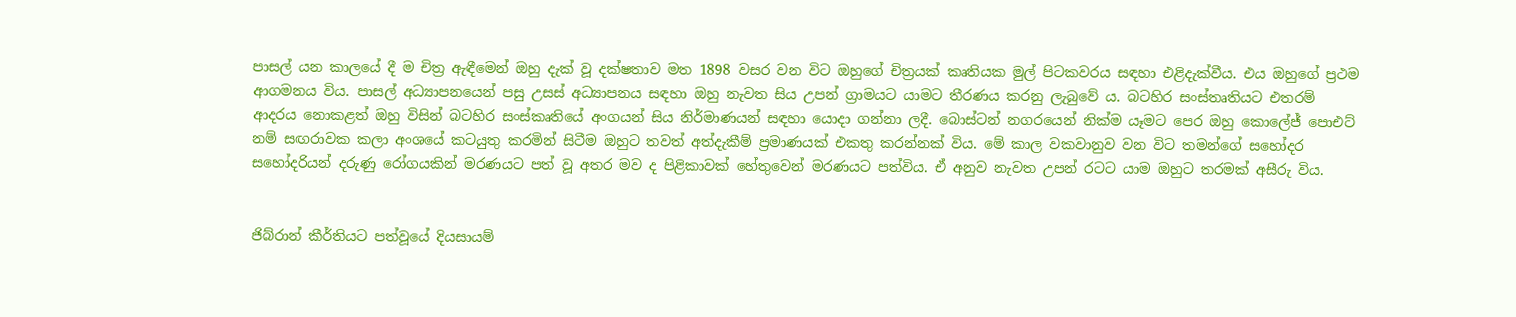පාසල් යන කාලයේ දී ම චිත්‍ර ඇඳීමෙන් ඔහු දැක් වූ දක්ෂතාව මත 1898 වසර වන විට ඔහුගේ චිත්‍රයක් කෘතියක මුල් පිටකවරය සඳහා එළිදැක්වීය. එය ඔහුගේ ප්‍රථම ආගමනය විය. පාසල් අධ්‍යාපනයෙන් පසු උසස් අධ්‍යාපනය සඳහා ඔහු නැවත සිය උපන් ග්‍රාමයට යාමට තීරණය කරනු ලැබුවේ ය. බටහිර සංස්තෘතියට එතරම් ආදරය නොකළත් ඔහු විසින් බටහිර සංස්කෘතියේ අංගයන් සිය නිර්මාණයන් සඳහා යොදා ගන්නා ලදී. බොස්ටන් නගරයෙන් නික්ම යෑමට පෙර ඔහු කොලේජ් පොඑට් නම් සඟරාවක කලා අංශයේ කටයුතු කරමින් සිටීම ඔහුට තවත් අත්දැකීම් ප්‍රමාණයක් එකතු කරන්නක් විය. මේ කාල වකවානුව වන විට තමන්ගේ සහෝදර සහෝදරියන් දරුණු රෝගයකින් මරණයට පත් වූ අතර මව ද පිළිකාවක් හේතුවෙන් මරණයට පත්විය. ඒ අනුව නැවත උපන් රටට යාම ඔහුට තරමක් අසීරු විය.


ජිබ්රාන් කීර්තියට පත්වූයේ දියසායම්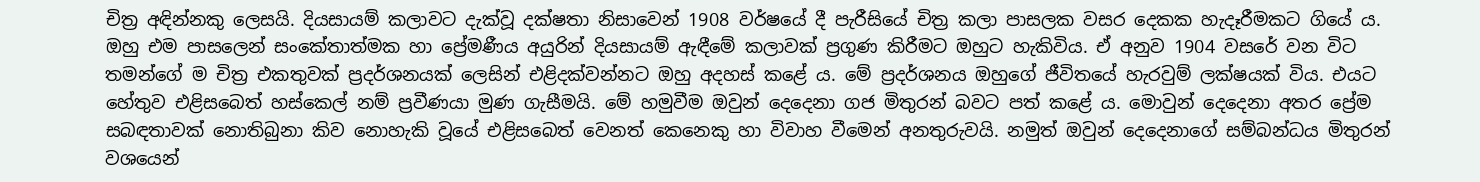චිත්‍ර අඳින්නකු ලෙසයි. දියසායම් කලාවට දැක්වූ දක්ෂතා නිසාවෙන් 1908 වර්ෂයේ දී පැරීසියේ චිත්‍ර කලා පාසලක වසර දෙකක හැදෑරීමකට ගියේ ය. ඔහු එම පාසලෙන් සංකේතාත්මක හා ප්‍රේමණීය අයුරින් දියසායම් ඇඳීමේ කලාවක් ප්‍රගුණ කිරීමට ඔහුට හැකිවිය. ඒ අනුව 1904 වසරේ වන විට තමන්ගේ ම චිත්‍ර එකතුවක් ප්‍රදර්ශනයක් ලෙසින් එළිදක්වන්නට ඔහු අදහස් කළේ ය. මේ ප්‍රදර්ශනය ඔහුගේ ජීවිතයේ හැරවුම් ලක්ෂයක් විය. එයට හේතුව එළිසබෙත් හස්කෙල් නම් ප්‍රවීණයා මුණ ගැසීමයි. මේ හමුවීම ඔවුන් දෙදෙනා ගජ මිතුරන් බවට පත් කළේ ය. මොවුන් දෙදෙනා අතර ප්‍රේම සබඳතාවක් නොතිබුනා කිව නොහැකි වූයේ එළිසබෙත් වෙනත් කෙනෙකු හා විවාහ වීමෙන් අනතුරුවයි. නමුත් ඔවුන් දෙදෙනාගේ සම්බන්ධය මිතුරන් වශයෙන්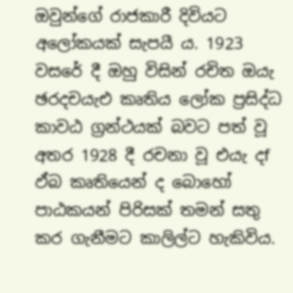ඔවුන්ගේ රාජකාරී දිවියට අලෝකයක් සැපයී ය. 1923 වසරේ දී ඔහු විසින් රචිත ඔයැ ඡරදචයැඑ කෘතිය ලෝක ප්‍රසිද්ධ කාවඨ ග්‍රන්ථයක් බවට පත් වූ අතර 1928 දී රචනා වූ එයැ දf ඵ්බ කෘතියෙන් ද බොහෝ පාඨකයන් පිරිසක් තමන් සතු කර ගැනීමට කාලිල්ට හැකිවිය.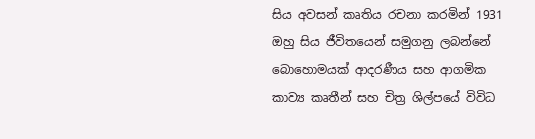සිය අවසන් කෘතිය රචනා කරමින් 1931 ඔහු සිය ජීවිතයෙන් සමුගනු ලබන්නේ බොහොමයක් ආදරණීය සහ ආගමික කාව්‍ය කෘතීන් සහ චිත්‍ර ශිල්පයේ විවිධ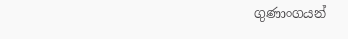ගුණාංගයන්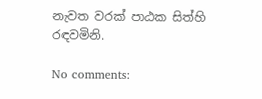නැවත වරක් පාඨක සිත්හි රඳවමිනි.

No comments: